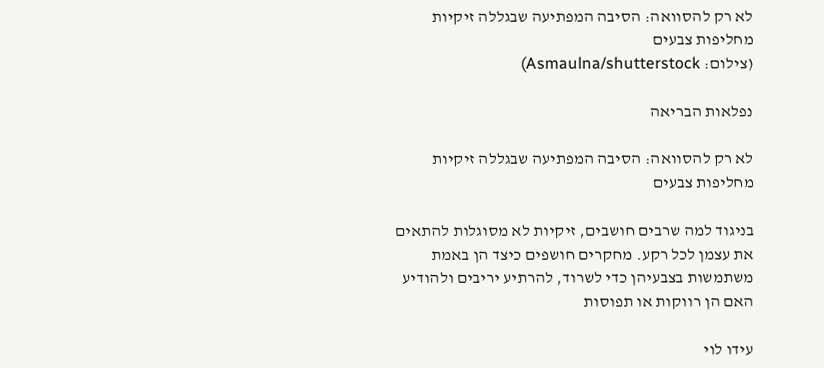לא רק להסוואה: הסיבה המפתיעה שבגללה זיקיות מחליפות צבעים
(צילום: Asmaulna/shutterstock)

נפלאות הבריאה

לא רק להסוואה: הסיבה המפתיעה שבגללה זיקיות מחליפות צבעים

בניגוד למה שרבים חושבים, זיקיות לא מסוגלות להתאים את עצמן לכל רקע. מחקרים חושפים כיצד הן באמת משתמשות בצבעיהן כדי לשרוד, להרתיע יריבים ולהודיע האם הן רווקות או תפוסות

עידו לוי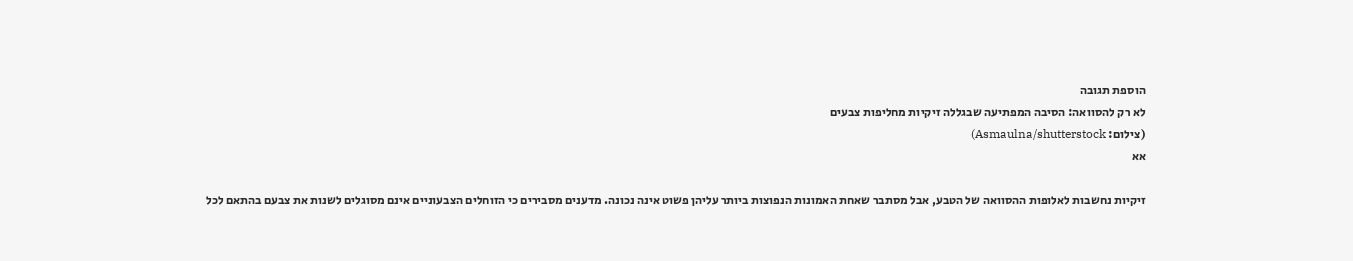הוספת תגובה
לא רק להסוואה: הסיבה המפתיעה שבגללה זיקיות מחליפות צבעים
(צילום: Asmaulna/shutterstock)
אא

זיקיות נחשבות לאלופות ההסוואה של הטבע, אבל מסתבר שאחת האמונות הנפוצות ביותר עליהן פשוט אינה נכונה. מדענים מסבירים כי הזוחלים הצבעוניים אינם מסוגלים לשנות את צבעם בהתאם לכל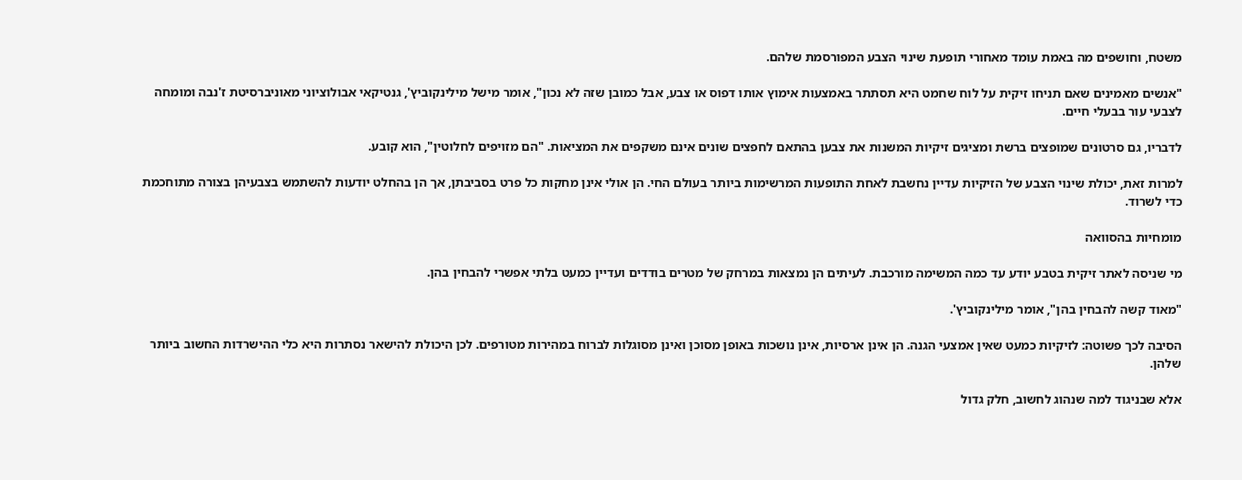משטח, וחושפים מה באמת עומד מאחורי תופעת שינוי הצבע המפורסמת שלהם.

"אנשים מאמינים שאם תניחו זיקית על לוח שחמט היא תסתתר באמצעות אימוץ אותו דפוס או צבע, אבל כמובן שזה לא נכון", אומר מישל מילינקוביץ', גנטיקאי אבולוציוני מאוניברסיטת ז'נבה ומומחה לצבעי עור בבעלי חיים.

לדבריו, גם סרטונים שמופצים ברשת ומציגים זיקיות המשנות את צבען בהתאם לחפצים שונים אינם משקפים את המציאות. "הם מזויפים לחלוטין", הוא קובע.

למרות זאת, יכולת שינוי הצבע של הזיקיות עדיין נחשבת לאחת התופעות המרשימות ביותר בעולם החי. הן אולי אינן מחקות כל פרט בסביבתן, אך הן בהחלט יודעות להשתמש בצבעיהן בצורה מתוחכמת כדי לשרוד.

מומחיות בהסוואה

מי שניסה לאתר זיקית בטבע יודע עד כמה המשימה מורכבת. לעיתים הן נמצאות במרחק של מטרים בודדים ועדיין כמעט בלתי אפשרי להבחין בהן.

"מאוד קשה להבחין בהן", אומר מילינקוביץ'.

הסיבה לכך פשוטה: לזיקיות כמעט שאין אמצעי הגנה. הן אינן ארסיות, אינן נושכות באופן מסוכן ואינן מסוגלות לברוח במהירות מטורפים. לכן היכולת להישאר נסתרות היא כלי ההישרדות החשוב ביותר שלהן.

אלא שבניגוד למה שנהוג לחשוב, חלק גדול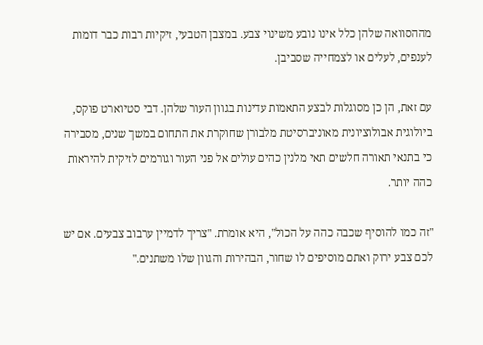מההסוואה שלהן כלל אינו נובע משינוי צבע. במצבן הטבעי, זיקיות רבות כבר דומות לענפים, לעלים או לצמחייה שסביבן.

עם זאת, הן כן מסוגלות לבצע התאמות עדינות בגוון העור שלהן. דבי סטיוארט פוקס, ביולוגית אבולוציונית מאוניברסיטת מלבורן שחוקרת את התחום במשך שנים, מסבירה כי בתנאי תאורה חלשים תאי מלנין כהים עולים אל פני העור וגורמים לזיקית להיראות כהה יותר.

"זה כמו להוסיף שכבה כהה על הכול", היא אומרת. "צריך לדמיין ערבוב צבעים. אם יש לכם צבע ירוק ואתם מוסיפים לו שחור, הבהירות והגוון שלו משתנים."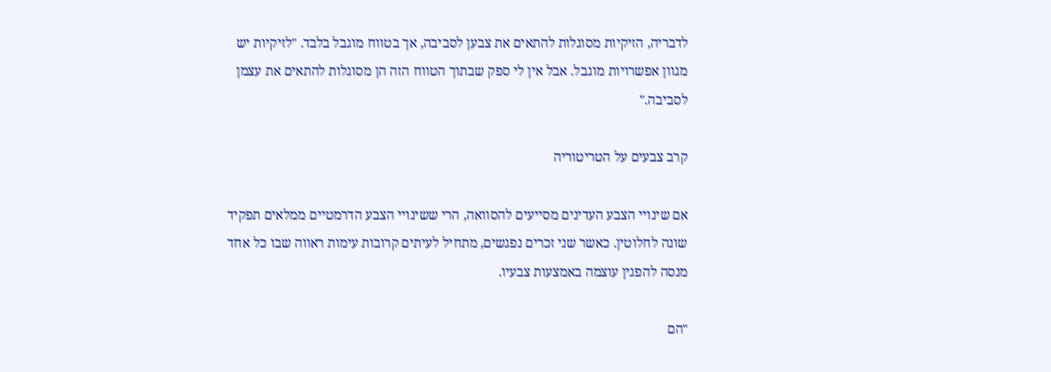לדבריה, הזיקיות מסוגלות להתאים את צבען לסביבה, אך בטווח מוגבל בלבד. "לזיקיות יש מגוון אפשרויות מוגבל. אבל אין לי ספק שבתוך הטווח הזה הן מסוגלות להתאים את עצמן לסביבה."

קרב צבעים על הטריטוריה

אם שינויי הצבע העדינים מסייעים להסוואה, הרי ששינויי הצבע הדרמטיים ממלאים תפקיד שונה לחלוטין. כאשר שני זכרים נפגשים, מתחיל לעיתים קרובות עימות ראווה שבו כל אחד מנסה להפגין עוצמה באמצעות צבעיו.

"הם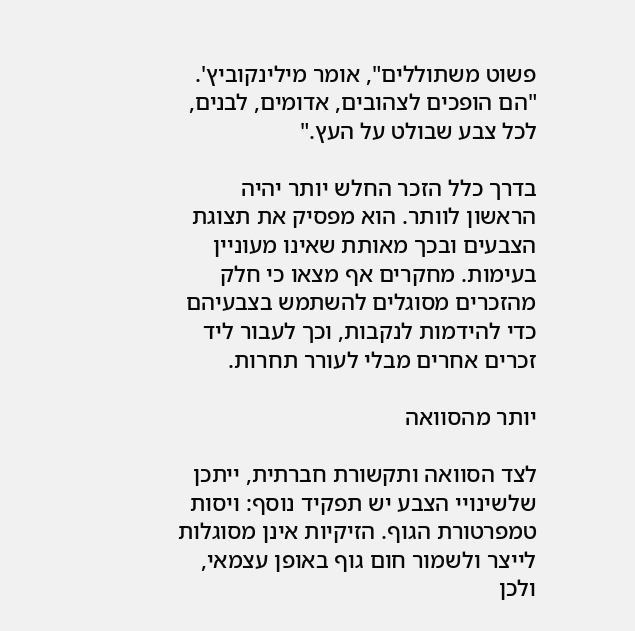פשוט משתוללים", אומר מילינקוביץ'. "הם הופכים לצהובים, אדומים, לבנים, לכל צבע שבולט על העץ."

בדרך כלל הזכר החלש יותר יהיה הראשון לוותר. הוא מפסיק את תצוגת הצבעים ובכך מאותת שאינו מעוניין בעימות. מחקרים אף מצאו כי חלק מהזכרים מסוגלים להשתמש בצבעיהם כדי להידמות לנקבות, וכך לעבור ליד זכרים אחרים מבלי לעורר תחרות.

יותר מהסוואה

לצד הסוואה ותקשורת חברתית, ייתכן שלשינויי הצבע יש תפקיד נוסף: ויסות טמפרטורת הגוף. הזיקיות אינן מסוגלות לייצר ולשמור חום גוף באופן עצמאי, ולכן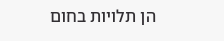הן תלויות בחום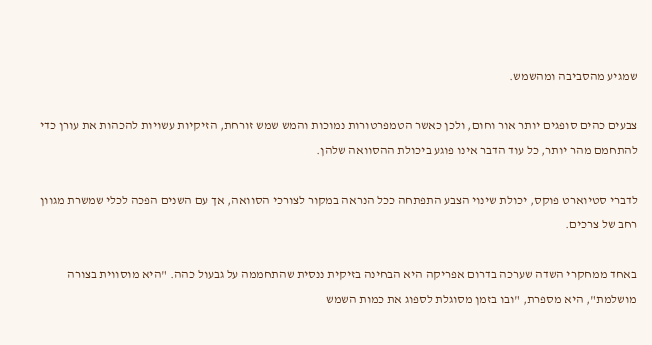שמגיע מהסביבה ומהשמש.

צבעים כהים סופגים יותר אור וחום, ולכן כאשר הטמפרטורות נמוכות והמש שמש זורחת, הזיקיות עשויות להכהות את עורן כדי להתחמם מהר יותר, כל עוד הדבר אינו פוגע ביכולת ההסוואה שלהן.

לדברי סטיוארט פוקס, יכולת שינוי הצבע התפתחה ככל הנראה במקור לצורכי הסוואה, אך עם השנים הפכה לכלי שמשרת מגוון רחב של צרכים.

באחד ממחקרי השדה שערכה בדרום אפריקה היא הבחינה בזיקית ננסית שהתחממה על גבעול כהה. "היא מוסווית בצורה מושלמת", היא מספרת, "ובו בזמן מסוגלת לספוג את כמות השמש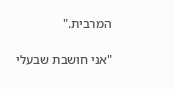המרבית."

"אני חושבת שבעלי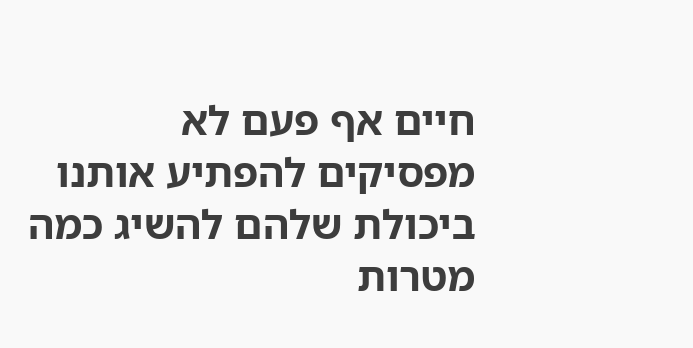חיים אף פעם לא מפסיקים להפתיע אותנו ביכולת שלהם להשיג כמה מטרות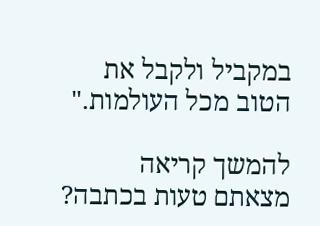במקביל ולקבל את הטוב מכל העולמות."

להמשך קריאה
מצאתם טעות בכתבה?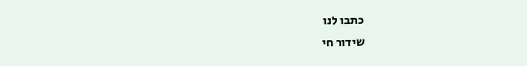כתבו לנו
שידור חי